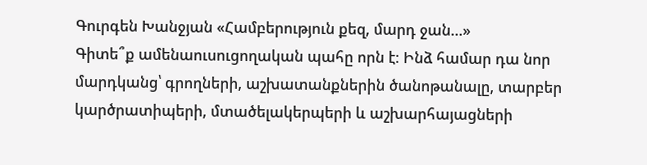Գուրգեն Խանջյան «Համբերություն քեզ, մարդ ջան…»
Գիտե՞ք ամենաուսուցողական պահը որն է։ Ինձ համար դա նոր մարդկանց՝ գրողների, աշխատանքներին ծանոթանալը, տարբեր կարծրատիպերի, մտածելակերպերի և աշխարհայացների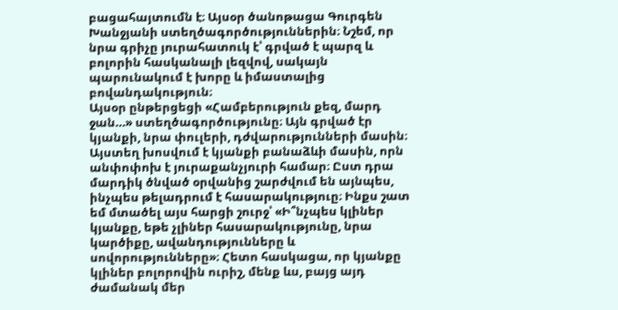բացահայտումն է։ Այսօր ծանոթացա Գուրգեն Խանջյանի ստեղծագործություններին։ Նշեմ, որ նրա գրիչը յուրահատուկ է՝ գրված է պարզ և բոլորին հասկանալի լեզվով, սակայն պարունակում է խորը և իմաստալից բովանդակություն։
Այսօր ընթերցեցի «Համբերություն քեզ, մարդ ջան…» ստեղծագործությունը։ Այն գրված էր կյանքի, նրա փուլերի, դժվարությունների մասին։ Այստեղ խոսվում է կյանքի բանաձևի մասին, որն անփոփոխ է յուրաքանչյուրի համար։ Ըստ դրա մարդիկ ծնված օրվանից շարժվում են այնպես, ինչպես թելադրում է հասարակություը։ Ինքս շատ եմ մտածել այս հարցի շուրջ՝ «Ի՞նչպես կլիներ կյանքը, եթե չլիներ հասարակությունը, նրա կարծիքը, ավանդությունները և սովորությունները»։ Հետո հասկացա, որ կյանքը կլիներ բոլորովին ուրիշ, մենք ևս, բայց այդ ժամանակ մեր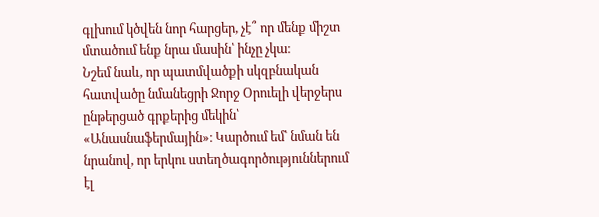գլխում կծվեն նոր հարցեր, չէ՞ որ մենք միշտ մտածում ենք նրա մասին՝ ինչը չկա։
Նշեմ նաև, որ պատմվածքի սկզբնական հատվածը նմանեցրի Ջորջ Օրուելի վերջերս ընթերցած գրքերից մեկին՝ «Անասնաֆերմային»։ Կարծում եմ՝ նման են նրանով, որ երկու ստեղծագործություններում էլ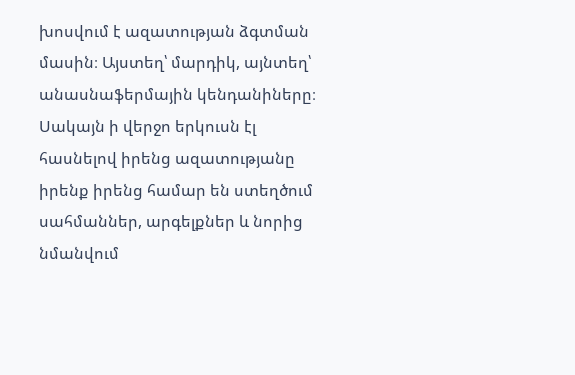խոսվում է ազատության ձգտման մասին։ Այստեղ՝ մարդիկ, այնտեղ՝ անասնաֆերմային կենդանիները։ Սակայն ի վերջո երկուսն էլ հասնելով իրենց ազատությանը իրենք իրենց համար են ստեղծում սահմաններ, արգելքներ և նորից նմանվում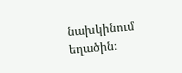նախկինում եղածին։